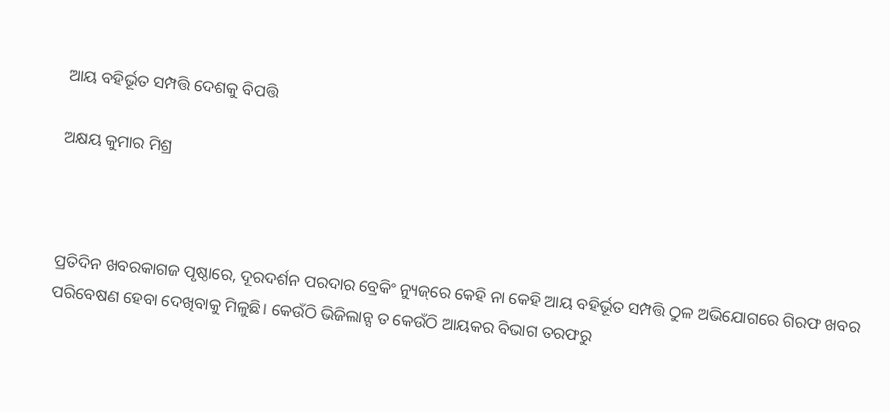ଆୟ ବହିର୍ଭୂତ ସମ୍ପତ୍ତି ଦେଶକୁ ବିପତ୍ତି

ଅକ୍ଷୟ କୁମାର ମିଶ୍ର



ପ୍ରତିଦିନ ଖବରକାଗଜ ପୃଷ୍ଠାରେ, ଦୂରଦର୍ଶନ ପରଦାର ବ୍ରେକିଂ ନ୍ୟୁଜ୍‌ରେ କେହି ନା କେହି ଆୟ ବହିର୍ଭୂତ ସମ୍ପତ୍ତି ଠୁଳ ଅଭିଯୋଗରେ ଗିରଫ ଖବର ପରିବେଷଣ ହେବା ଦେଖିବାକୁ ମିଳୁଛି। କେଉଁଠି ଭିଜିଲାନ୍ସ ତ କେଉଁଠି ଆୟକର ବିଭାଗ ତରଫରୁ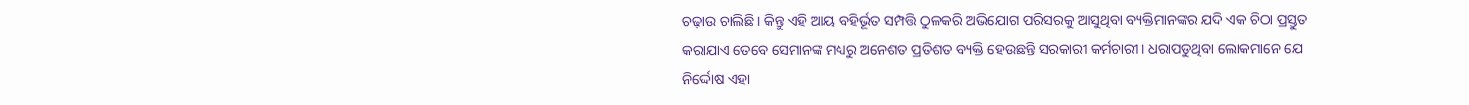ଚଢ଼ାଉ ଚାଲିଛି। କିନ୍ତୁ ଏହି ଆୟ ବହିର୍ଭୂତ ସମ୍ପତ୍ତି ଠୁଳକରି ଅଭିଯୋଗ ପରିସରକୁ ଆସୁଥିବା ବ୍ୟକ୍ତିମାନଙ୍କର ଯଦି ଏକ ଚିଠା ପ୍ରସ୍ତୁତ କରାଯାଏ ତେବେ ସେମାନଙ୍କ ମଧ୍ୟରୁ ଅନେଶତ ପ୍ରତିଶତ ବ୍ୟକ୍ତି ହେଉଛନ୍ତି ସରକାରୀ କର୍ମଚାରୀ। ଧରାପଡୁଥିବା ଲୋକମାନେ ଯେ ନିର୍ଦ୍ଦୋଷ ଏହା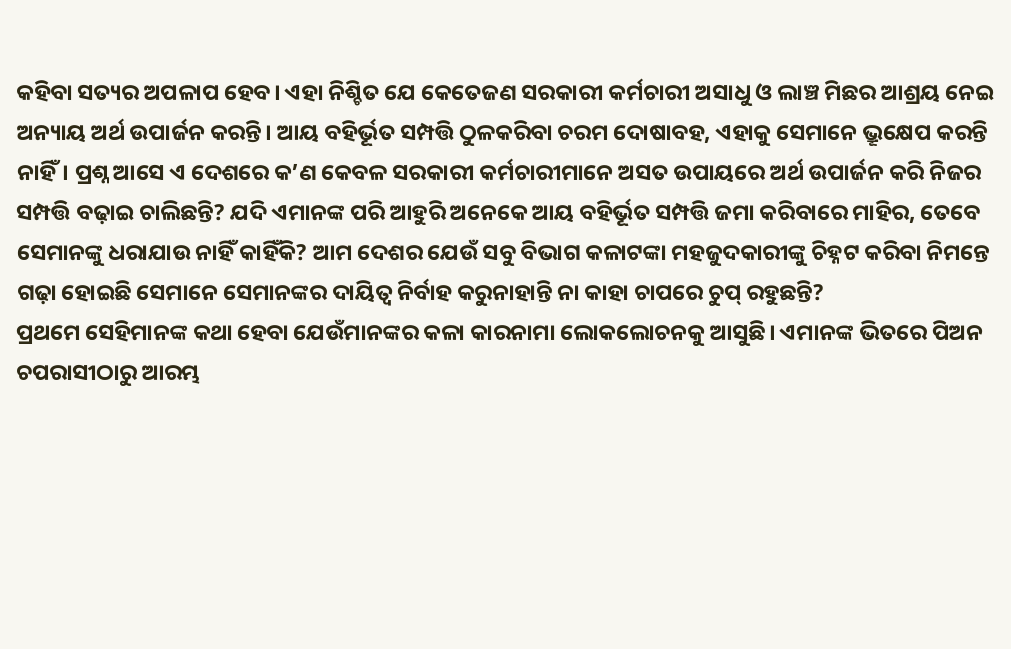କହିବା ସତ୍ୟର ଅପଳାପ ହେବ। ଏହା ନିଶ୍ଚିତ ଯେ କେତେଜଣ ସରକାରୀ କର୍ମଚାରୀ ଅସାଧୁ ଓ ଲାଞ୍ଚ ମିଛର ଆଶ୍ରୟ ନେଇ ଅନ୍ୟାୟ ଅର୍ଥ ଉପାର୍ଜନ କରନ୍ତି। ଆୟ ବହିର୍ଭୂତ ସମ୍ପତ୍ତି ଠୁଳକରିବା ଚରମ ଦୋଷାବହ, ଏହାକୁ ସେମାନେ ଭ୍ରୂକ୍ଷେପ କରନ୍ତି ନାହିଁ। ପ୍ରଶ୍ନ ଆସେ ଏ ଦେଶରେ କ’ଣ କେବଳ ସରକାରୀ କର୍ମଚାରୀମାନେ ଅସତ ଉପାୟରେ ଅର୍ଥ ଉପାର୍ଜନ କରି ନିଜର ସମ୍ପତ୍ତି ବଢ଼ାଇ ଚାଲିଛନ୍ତି? ଯଦି ଏମାନଙ୍କ ପରି ଆହୁରି ଅନେକେ ଆୟ ବହିର୍ଭୂତ ସମ୍ପତ୍ତି ଜମା କରିବାରେ ମାହିର, ତେବେ ସେମାନଙ୍କୁ ଧରାଯାଉ ନାହିଁ କାହିଁକି? ଆମ ଦେଶର ଯେଉଁ ସବୁ ବିଭାଗ କଳାଟଙ୍କା ମହଜୁଦକାରୀଙ୍କୁ ଚିହ୍ନଟ କରିବା ନିମନ୍ତେ ଗଢ଼ା ହୋଇଛି ସେମାନେ ସେମାନଙ୍କର ଦାୟିତ୍ୱ ନିର୍ବାହ କରୁନାହାନ୍ତି ନା କାହା ଚାପରେ ଚୁପ୍‌ ରହୁଛନ୍ତି?
ପ୍ରଥମେ ସେହିମାନଙ୍କ କଥା ହେବା ଯେଉଁମାନଙ୍କର କଳା କାରନାମା ଲୋକଲୋଚନକୁ ଆସୁଛି। ଏମାନଙ୍କ ଭିତରେ ପିଅନ ଚପରାସୀଠାରୁ ଆରମ୍ଭ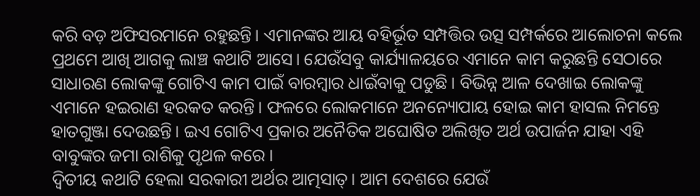କରି ବଡ଼ ଅଫିସରମାନେ ରହୁଛନ୍ତି। ଏମାନଙ୍କର ଆୟ ବହିର୍ଭୂତ ସମ୍ପତ୍ତିର ଉତ୍ସ ସମ୍ପର୍କରେ ଆଲୋଚନା କଲେ ପ୍ରଥମେ ଆଖି ଆଗକୁ ଲାଞ୍ଚ କଥାଟି ଆସେ। ଯେଉଁସବୁ କାର୍ଯ୍ୟାଳୟରେ ଏମାନେ କାମ କରୁଛନ୍ତି ସେଠାରେ ସାଧାରଣ ଲୋକଙ୍କୁ ଗୋଟିଏ କାମ ପାଇଁ ବାରମ୍ବାର ଧାଇଁବାକୁ ପଡୁଛି। ବିଭିନ୍ନ ଆଳ ଦେଖାଇ ଲୋକଙ୍କୁ ଏମାନେ ହଇରାଣ ହରକତ କରନ୍ତି। ଫଳରେ ଲୋକମାନେ ଅନନ୍ୟୋପାୟ ହୋଇ କାମ ହାସଲ ନିମନ୍ତେ ହାତଗୁଞ୍ଜା ଦେଉଛନ୍ତି। ଇଏ ଗୋଟିଏ ପ୍ରକାର ଅନୈତିକ ଅଘୋଷିତ ଅଲିଖିତ ଅର୍ଥ ଉପାର୍ଜନ ଯାହା ଏହି ବାବୁଙ୍କର ଜମା ରାଶିକୁ ପୃଥଳ କରେ।
ଦ୍ୱିତୀୟ କଥାଟି ହେଲା ସରକାରୀ ଅର୍ଥର ଆତ୍ମସାତ୍‌। ଆମ ଦେଶରେ ଯେଉଁ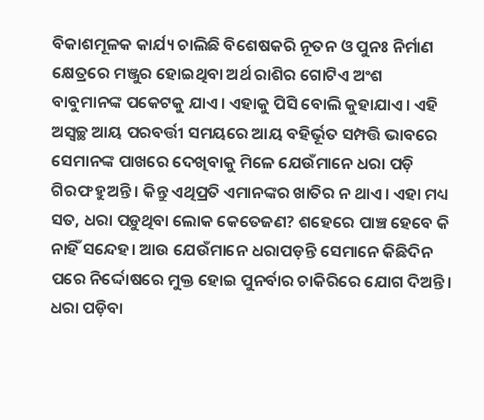ବିକାଶମୂଳକ କାର୍ଯ୍ୟ ଚାଲିଛି ବିଶେଷକରି ନୂତନ ଓ ପୁନଃ ନିର୍ମାଣ କ୍ଷେତ୍ରରେ ମଞ୍ଜୁର ହୋଇଥିବା ଅର୍ଥ ରାଶିର ଗୋଟିଏ ଅଂଶ ବାବୁମାନଙ୍କ ପକେଟକୁ ଯାଏ। ଏହାକୁ ପିସି ବୋଲି କୁହାଯାଏ। ଏହି ଅସ୍ବଚ୍ଛ ଆୟ ପରବର୍ତ୍ତୀ ସମୟରେ ଆୟ ବହିର୍ଭୂତ ସମ୍ପତ୍ତି ଭାବରେ ସେମାନଙ୍କ ପାଖରେ ଦେଖିବାକୁ ମିଳେ ଯେଉଁମାନେ ଧରା ପଡ଼ି ଗିରଫ ହୁଅନ୍ତି। କିନ୍ତୁ ଏଥିପ୍ରତି ଏମାନଙ୍କର ଖାତିର ନ ଥାଏ। ଏହା ମଧ୍ୟ ସତ, ଧରା ପଡ଼ୁଥିବା ଲୋକ କେତେଜଣ? ଶହେରେ ପାଞ୍ଚ ହେବେ କି ନାହିଁ ସନ୍ଦେହ। ଆଉ ଯେଉଁମାନେ ଧରାପଡ଼ନ୍ତି ସେମାନେ କିଛିଦିନ ପରେ ନିର୍ଦ୍ଦୋଷରେ ମୁକ୍ତ ହୋଇ ପୁନର୍ବାର ଚାକିରିରେ ଯୋଗ ଦିଅନ୍ତି। ଧରା ପଡ଼ିବା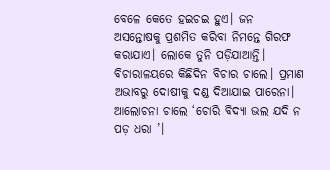ବେଳେ କେତେ ହଇଚଇ ହୁଏ। ଜନ ଅସନ୍ତୋଷକୁ ପ୍ରଶମିତ କରିବା ନିମନ୍ତେ ଗିରଫ କରାଯାଏ। ଲୋକେ ତୁନି ପଡ଼ିଯାଆନ୍ତି। ବିଚାରାଳୟରେ କିଛିଦିନ ବିଚାର ଚାଲେ। ପ୍ରମାଣ ଅଭାବରୁ ଦୋଷୀକୁ ଦଣ୍ଡ ଦିଆଯାଇ ପାରେନା। ଆଲୋଚନା ଚାଲେ ‘ଚୋରି ବିଦ୍ୟା ଭଲ ଯଦି ନ ପଡ଼ ଧରା ’।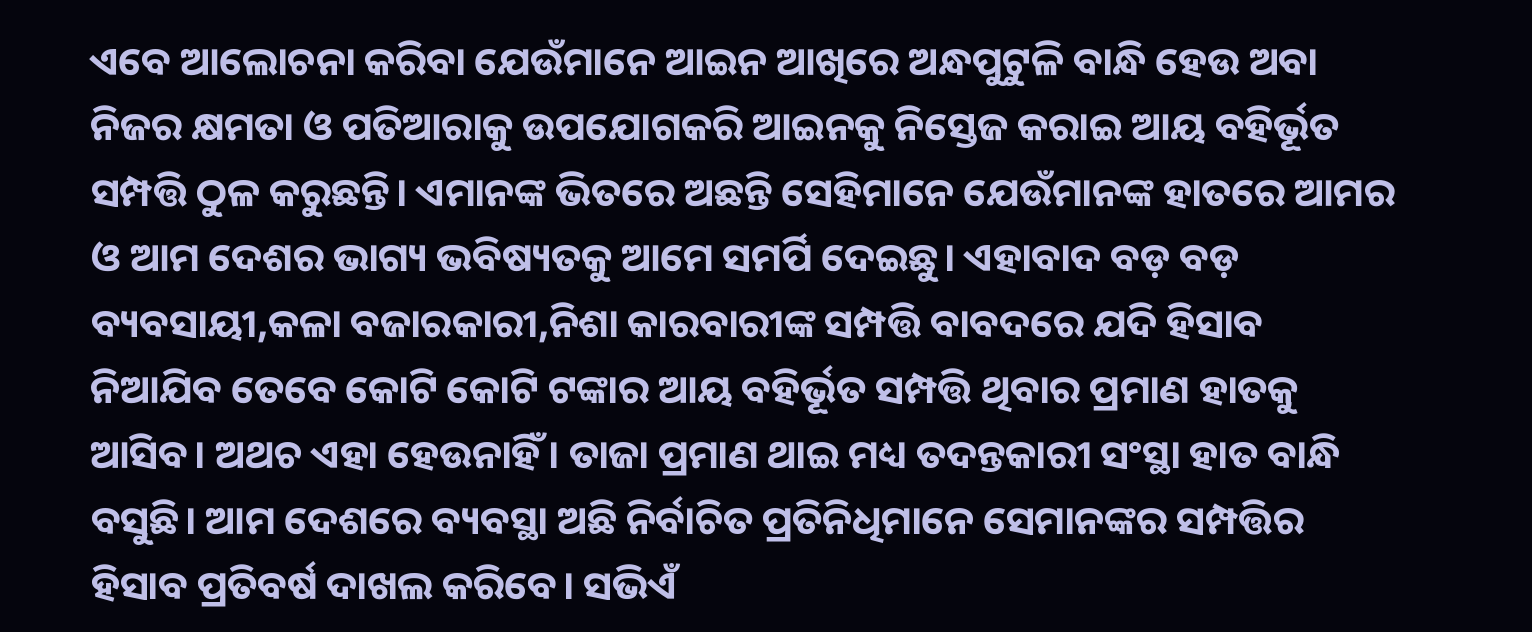ଏବେ ଆଲୋଚନା କରିବା ଯେଉଁମାନେ ଆଇନ ଆଖିରେ ଅନ୍ଧପୁଟୁଳି ବାନ୍ଧି ହେଉ ଅବା ନିଜର କ୍ଷମତା ଓ ପତିଆରାକୁ ଉପଯୋଗକରି ଆଇନକୁ ନିସ୍ତେଜ କରାଇ ଆୟ ବହିର୍ଭୂତ ସମ୍ପତ୍ତି ଠୁଳ କରୁଛନ୍ତି। ଏମାନଙ୍କ ଭିତରେ ଅଛନ୍ତି ସେହିମାନେ ଯେଉଁମାନଙ୍କ ହାତରେ ଆମର ଓ ଆମ ଦେଶର ଭାଗ୍ୟ ଭବିଷ୍ୟତକୁ ଆମେ ସମର୍ପି ଦେଇଛୁ। ଏହାବାଦ ବଡ଼ ବଡ଼ ବ୍ୟବସାୟୀ,କଳା ବଜାରକାରୀ,ନିଶା କାରବାରୀଙ୍କ ସମ୍ପତ୍ତି ବାବଦରେ ଯଦି ହିସାବ ନିଆଯିବ ତେବେ କୋଟି କୋଟି ଟଙ୍କାର ଆୟ ବହିର୍ଭୂତ ସମ୍ପତ୍ତି ଥିବାର ପ୍ରମାଣ ହାତକୁ ଆସିବ। ଅଥଚ ଏହା ହେଉନାହିଁ। ତାଜା ପ୍ରମାଣ ଥାଇ ମଧ୍ୟ ତଦନ୍ତକାରୀ ସଂସ୍ଥା ହାତ ବାନ୍ଧି ବସୁଛି। ଆମ ଦେଶରେ ବ୍ୟବସ୍ଥା ଅଛି ନିର୍ବାଚିତ ପ୍ରତିନିଧିମାନେ ସେମାନଙ୍କର ସମ୍ପତ୍ତିର ହିସାବ ପ୍ରତିବର୍ଷ ଦାଖଲ କରିବେ। ସଭିଏଁ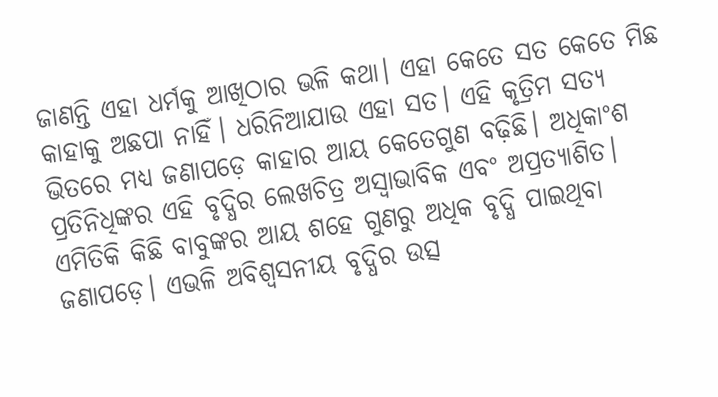ଜାଣନ୍ତି ଏହା ଧର୍ମକୁ ଆଖିଠାର ଭଳି କଥା। ଏହା କେତେ ସତ କେତେ ମିଛ କାହାକୁ ଅଛପା ନାହିଁ। ଧରିନିଆଯାଉ ଏହା ସତ। ଏହି କୃତ୍ରିମ ସତ୍ୟ ଭିତରେ ମଧ୍ୟ ଜଣାପଡ଼େ କାହାର ଆୟ କେତେଗୁଣ ବଢ଼ିଛି। ଅଧିକାଂଶ ପ୍ରତିନିଧିଙ୍କର ଏହି ବୃଦ୍ଧିର ଲେଖଚିତ୍ର ଅସ୍ବାଭାବିକ ଏବଂ ଅପ୍ରତ୍ୟାଶିତ। ଏମିତିକି କିଛି ବାବୁଙ୍କର ଆୟ ଶହେ ଗୁଣରୁ ଅଧିକ ବୃଦ୍ଧି ପାଇଥିବା ଜଣାପଡ଼େ। ଏଭଳି ଅବିଶ୍ୱସନୀୟ ବୃଦ୍ଧିର ଉତ୍ସ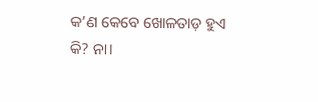କ’ଣ କେବେ ଖୋଳତାଡ଼ ହୁଏ କି? ନା।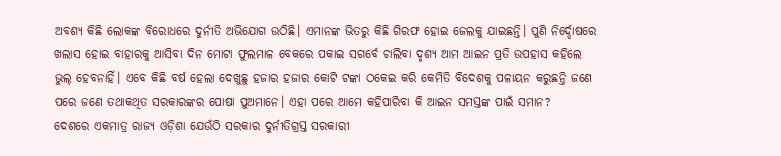ଅବଶ୍ୟ କିଛି ଲୋକଙ୍କ ବିରୋଧରେ ଦୁର୍ନୀତି ଅଭିଯୋଗ ଉଠିଛି। ଏମାନଙ୍କ ଭିତରୁ କିଛି ଗିରଫ ହୋଇ ଜେଲକୁ ଯାଇଛନ୍ତି। ପୁଣି ନିର୍ଦ୍ଦୋଷରେ ଖଲାସ ହୋଇ ବାହାରକୁ ଆସିବା ଦିନ ମୋଟା ଫୁଲମାଳ ବେକରେ ପକାଇ ସଗର୍ବେ ଚାଲିବା ଦୃଶ୍ୟ ଆମ ଆଇନ ପ୍ରତି ଉପହାସ କହିଲେ ଭୁଲ୍‌ ହେବନାହିଁ। ଏବେ କିଛି ବର୍ଷ ହେଲା ଦେଖୁଛୁ ହଜାର ହଜାର କୋଟି ଟଙ୍କା ଠକେଇ କରି କେମିତି ବିଦେଶକୁ ପଳାୟନ କରୁଛନ୍ତି ଜଣେ ପରେ ଜଣେ ତଥାକଥିତ ସରକାରଙ୍କର ପୋଷା ପୁଅମାନେ। ଏହା ପରେ ଆମେ କହିପାରିବା କି ଆଇନ ସମସ୍ତଙ୍କ ପାଇଁ ସମାନ?
ଦେଶରେ ଏକମାତ୍ର ରାଜ୍ୟ ଓଡ଼ିଶା ଯେଉଁଠି ସରକାର ଦୁର୍ନୀତିଗ୍ରସ୍ତ ସରକାରୀ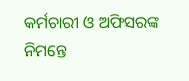କର୍ମଚାରୀ ଓ ଅଫିସରଙ୍କ ନିମନ୍ତେ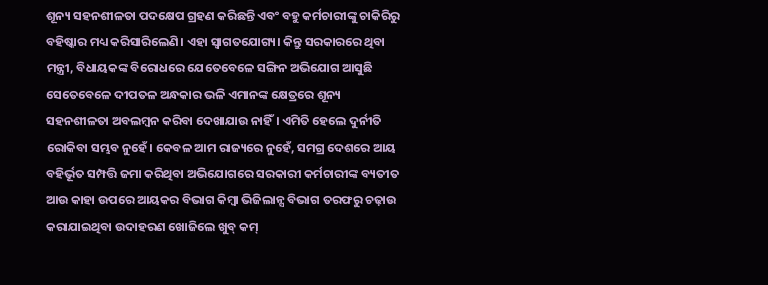ଶୂନ୍ୟ ସହନଶୀଳତା ପଦକ୍ଷେପ ଗ୍ରହଣ କରିଛନ୍ତି ଏବଂ ବହୁ କର୍ମଚାରୀଙ୍କୁ ଚାକିରିରୁ ବହିଷ୍କାର ମଧ୍ୟ କରିସାରିଲେଣି। ଏହା ସ୍ବାଗତଯୋଗ୍ୟ। କିନ୍ତୁ ସରକାରରେ ଥିବା ମନ୍ତ୍ରୀ, ବିଧାୟକଙ୍କ ବିରୋଧରେ ଯେତେବେଳେ ସଙ୍ଗିନ ଅଭିଯୋଗ ଆସୁଛି ସେତେବେଳେ ଦୀପତଳ ଅନ୍ଧକାର ଭଳି ଏମାନଙ୍କ କ୍ଷେତ୍ରରେ ଶୂନ୍ୟ ସହନଶୀଳତା ଅବଲମ୍ବନ କରିବା ଦେଖାଯାଉ ନାହିଁ। ଏମିତି ହେଲେ ଦୁର୍ନୀତି ରୋକିବା ସମ୍ଭବ ନୁହେଁ। କେବଳ ଆମ ରାଜ୍ୟରେ ନୁହେଁ, ସମଗ୍ର ଦେଶରେ ଆୟ ବହିର୍ଭୂତ ସମ୍ପତ୍ତି ଜମା କରିଥିବା ଅଭିଯୋଗରେ ସରକାରୀ କର୍ମଚାରୀଙ୍କ ବ୍ୟତୀତ ଆଉ କାହା ଉପରେ ଆୟକର ବିଭାଗ କିମ୍ବା ଭିଜିଲାନ୍ସ ବିଭାଗ ତରଫରୁ ଚଢ଼ାଉ କରାଯାଇଥିବା ଉଦାହରଣ ଖୋଜିଲେ ଖୁବ୍‌ କମ୍‌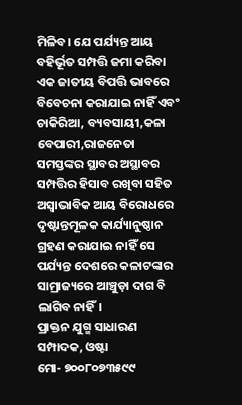ମିଳିବ। ଯେ ପର୍ଯ୍ୟନ୍ତ ଆୟ ବହିର୍ଭୂତ ସମ୍ପତ୍ତି ଜମା କରିବା ଏକ ଜାତୀୟ ବିପତ୍ତି ଭାବରେ ବିବେଚନା କରାଯାଇ ନାହିଁ ଏବଂ ଚାକିରିଆ, ବ୍ୟବସାୟୀ,କଳା ବେପାରୀ,ରାଜନେତା ସମସ୍ତଙ୍କର ସ୍ଥାବର ଅସ୍ଥାବର ସମ୍ପତ୍ତିର ହିସାବ ରଖିବା ସହିତ ଅସ୍ବାଭାବିକ ଆୟ ବିରୋଧରେ ଦୃଷ୍ଟାନ୍ତମୂଳକ କାର୍ଯ୍ୟାନୁଷ୍ଠାନ ଗ୍ରହଣ କରାଯାଇ ନାହିଁ ସେ ପର୍ଯ୍ୟନ୍ତ ଦେଶରେ କଳାଟଙ୍କାର ସାମ୍ରାଜ୍ୟରେ ଆଞ୍ଚୁଡ଼ା ଦାଗ ବି ଲାଗିବ ନାହିଁ।
ପ୍ରାକ୍ତନ ଯୁଗ୍ମ ସାଧାରଣ ସମ୍ପାଦକ, ଓଷ୍ଟା
ମୋ- ୭୦୦୮୦୭୩୫୯୯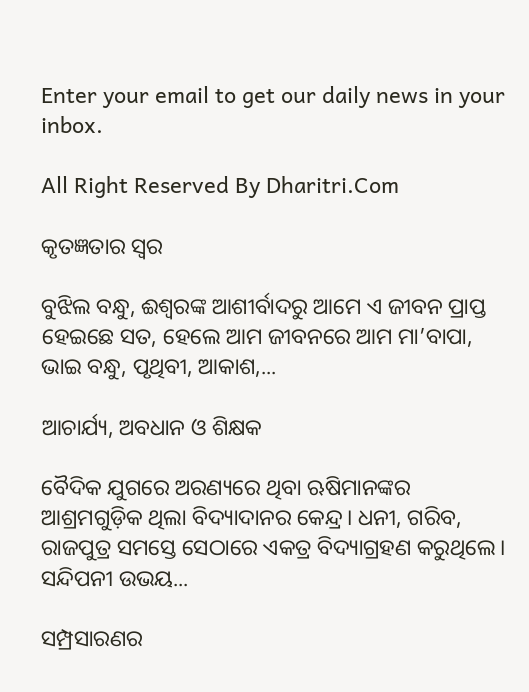Enter your email to get our daily news in your inbox.

All Right Reserved By Dharitri.Com

କୃତଜ୍ଞତାର ସ୍ବର

ବୁଝିଲ ବନ୍ଧୁ, ଈଶ୍ବରଙ୍କ ଆଶୀର୍ବାଦରୁ ଆମେ ଏ ଜୀବନ ପ୍ରାପ୍ତ ହେଇଛେ ସତ, ହେଲେ ଆମ ଜୀବନରେ ଆମ ମା’ବାପା, ଭାଇ ବନ୍ଧୁ, ପୃଥିବୀ, ଆକାଶ,...

ଆଚାର୍ଯ୍ୟ, ଅବଧାନ ଓ ଶିକ୍ଷକ

ବୈଦିକ ଯୁଗରେ ଅରଣ୍ୟରେ ଥିବା ଋଷିମାନଙ୍କର ଆଶ୍ରମଗୁଡ଼ିକ ଥିଲା ବିଦ୍ୟାଦାନର କେନ୍ଦ୍ର। ଧନୀ, ଗରିବ, ରାଜପୁତ୍ର ସମସ୍ତେ ସେଠାରେ ଏକତ୍ର ବିଦ୍ୟାଗ୍ରହଣ କରୁଥିଲେ। ସନ୍ଦିପନୀ ଉଭୟ...

ସମ୍ପ୍ରସାରଣର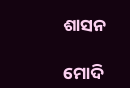ଶାସନ

ମୋଦି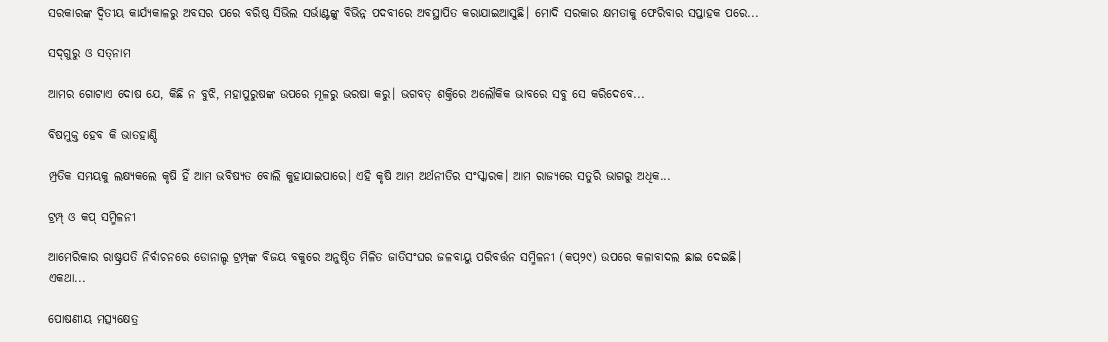ସରକାରଙ୍କ ଦ୍ୱିତୀୟ କାର୍ଯ୍ୟକାଳରୁ ଅବସର ପରେ ବରିଷ୍ଠ ସିଭିଲ ସର୍ଭାଣ୍ଟଙ୍କୁ ବିଭିନ୍ନ ପଦବୀରେ ଅବସ୍ଥାପିତ କରାଯାଇଆସୁଛି। ମୋଦି ସରକାର କ୍ଷମତାକୁ ଫେରିବାର ସପ୍ତାହକ ପରେ...

ସଦ୍‌ଗୁରୁ ଓ ସତ୍‌ନାମ

ଆମର ଗୋଟାଏ ଦୋଷ ଯେ, କିଛି ନ ବୁଝି, ମହାପୁରୁଷଙ୍କ ଉପରେ ମୂଳରୁ ଭରଷା କରୁ। ଭଗବତ୍‌ ଶକ୍ତିରେ ଅଲୌକିକ ଭାବରେ ସବୁ ସେ କରିଦେବେ...

ବିଷମୁକ୍ତ ହେବ କି ଭାତହାଣ୍ଡି

ମ୍ପ୍ରତିକ ସମୟକୁ ଲକ୍ଷ୍ୟକଲେ କୃଷି ହିଁ ଆମ ଭବିଷ୍ୟତ ବୋଲି କୁହାଯାଇପାରେ। ଏହି କୃଷି ଆମ ଅର୍ଥନୀତିର ସଂସ୍କାରକ। ଆମ ରାଜ୍ୟରେ ସତୁରି ଭାଗରୁ ଅଧିକ...

ଟ୍ରମ୍ପ୍‌ ଓ କପ୍‌ ସମ୍ମିଳନୀ

ଆମେରିକାର ରାଷ୍ଟ୍ରପତି ନିର୍ବାଚନରେ ଡୋନାଲ୍ଡ ଟ୍ରମ୍ପ୍‌ଙ୍କ ବିଜୟ ବକୁରେ ଅନୁଷ୍ଠିତ ମିଳିତ ଜାତିସଂଘର ଜଳବାୟୁ ପରିବର୍ତ୍ତନ ସମ୍ମିଳନୀ (କପ୍‌୨୯) ଉପରେ କଳାବାଦଲ ଛାଇ ଦେଇଛି। ଏକଥା...

ପୋଷଣୀୟ ମତ୍ସ୍ୟକ୍ଷେତ୍ର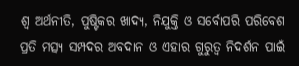ଶ୍ୱ ଅର୍ଥନୀତି, ପୁଷ୍ଟିକର ଖାଦ୍ୟ, ନିଯୁକ୍ତି ଓ ସର୍ବୋପରି ପରିବେଶ ପ୍ରତି ମତ୍ସ୍ୟ ସମ୍ପଦର ଅବଦାନ ଓ ଏହାର ଗୁରୁତ୍ୱ ନିଦର୍ଶନ ପାଇଁ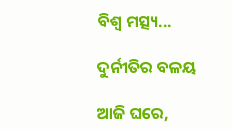ବିଶ୍ୱ ମତ୍ସ୍ୟ...

ଦୁର୍ନୀତିର ବଳୟ

ଆଜି ଘରେ,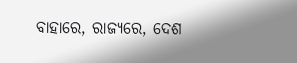ବାହାରେ, ରାଜ୍ୟରେ, ଦେଶ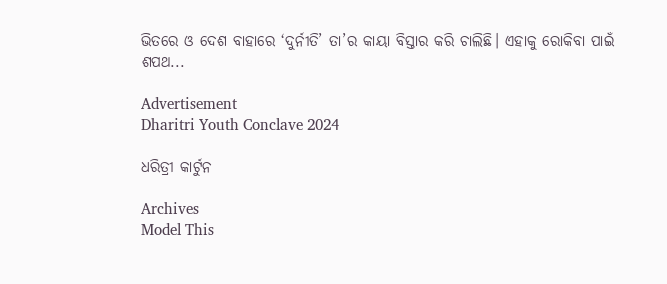ଭିତରେ ଓ ଦେଶ ବାହାରେ ‘ଦୁର୍ନୀତି’ ତା’ର କାୟା ବିସ୍ତାର କରି ଚାଲିଛି। ଏହାକୁ ରୋକିବା ପାଇଁ ଶପଥ...

Advertisement
Dharitri Youth Conclave 2024

ଧରିତ୍ରୀ କାର୍ଟୁନ

Archives
Model This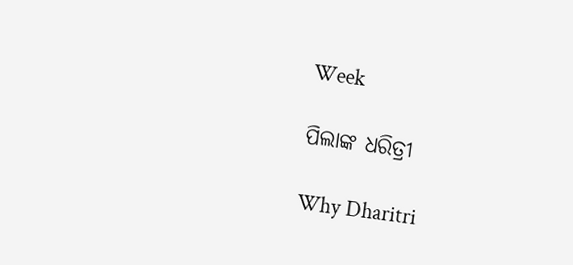Week

ପିଲାଙ୍କ ଧରିତ୍ରୀ

Why Dharitri